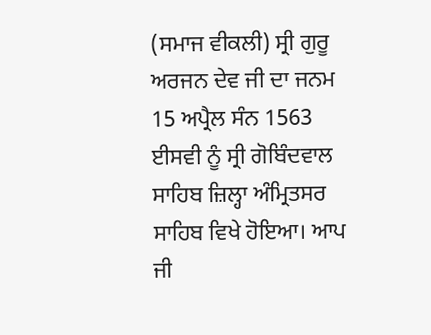(ਸਮਾਜ ਵੀਕਲੀ) ਸ੍ਰੀ ਗੁਰੂ ਅਰਜਨ ਦੇਵ ਜੀ ਦਾ ਜਨਮ 15 ਅਪ੍ਰੈਲ ਸੰਨ 1563 ਈਸਵੀ ਨੂੰ ਸ੍ਰੀ ਗੋਬਿੰਦਵਾਲ ਸਾਹਿਬ ਜ਼ਿਲ੍ਹਾ ਅੰਮ੍ਰਿਤਸਰ ਸਾਹਿਬ ਵਿਖੇ ਹੋਇਆ। ਆਪ ਜੀ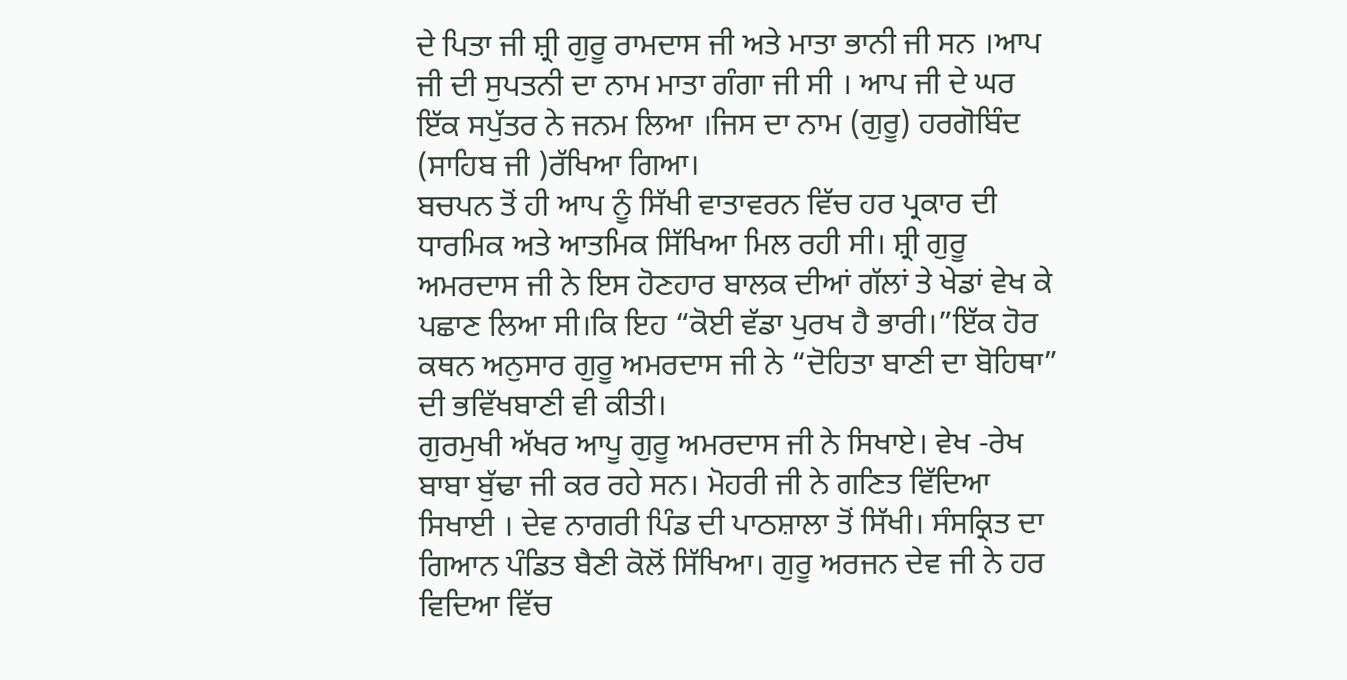ਦੇ ਪਿਤਾ ਜੀ ਸ਼੍ਰੀ ਗੁਰੂ ਰਾਮਦਾਸ ਜੀ ਅਤੇ ਮਾਤਾ ਭਾਨੀ ਜੀ ਸਨ ।ਆਪ ਜੀ ਦੀ ਸੁਪਤਨੀ ਦਾ ਨਾਮ ਮਾਤਾ ਗੰਗਾ ਜੀ ਸੀ । ਆਪ ਜੀ ਦੇ ਘਰ ਇੱਕ ਸਪੁੱਤਰ ਨੇ ਜਨਮ ਲਿਆ ।ਜਿਸ ਦਾ ਨਾਮ (ਗੁਰੂ) ਹਰਗੋਬਿੰਦ (ਸਾਹਿਬ ਜੀ )ਰੱਖਿਆ ਗਿਆ।
ਬਚਪਨ ਤੋਂ ਹੀ ਆਪ ਨੂੰ ਸਿੱਖੀ ਵਾਤਾਵਰਨ ਵਿੱਚ ਹਰ ਪ੍ਰਕਾਰ ਦੀ ਧਾਰਮਿਕ ਅਤੇ ਆਤਮਿਕ ਸਿੱਖਿਆ ਮਿਲ ਰਹੀ ਸੀ। ਸ਼੍ਰੀ ਗੁਰੂ ਅਮਰਦਾਸ ਜੀ ਨੇ ਇਸ ਹੋਣਹਾਰ ਬਾਲਕ ਦੀਆਂ ਗੱਲਾਂ ਤੇ ਖੇਡਾਂ ਵੇਖ ਕੇ ਪਛਾਣ ਲਿਆ ਸੀ।ਕਿ ਇਹ “ਕੋਈ ਵੱਡਾ ਪੁਰਖ ਹੈ ਭਾਰੀ।”ਇੱਕ ਹੋਰ ਕਥਨ ਅਨੁਸਾਰ ਗੁਰੂ ਅਮਰਦਾਸ ਜੀ ਨੇ “ਦੋਹਿਤਾ ਬਾਣੀ ਦਾ ਬੋਹਿਥਾ” ਦੀ ਭਵਿੱਖਬਾਣੀ ਵੀ ਕੀਤੀ।
ਗੁਰਮੁਖੀ ਅੱਖਰ ਆਪੂ ਗੁਰੂ ਅਮਰਦਾਸ ਜੀ ਨੇ ਸਿਖਾਏ। ਵੇਖ -ਰੇਖ ਬਾਬਾ ਬੁੱਢਾ ਜੀ ਕਰ ਰਹੇ ਸਨ। ਮੋਹਰੀ ਜੀ ਨੇ ਗਣਿਤ ਵਿੱਦਿਆ ਸਿਖਾਈ । ਦੇਵ ਨਾਗਰੀ ਪਿੰਡ ਦੀ ਪਾਠਸ਼ਾਲਾ ਤੋਂ ਸਿੱਖੀ। ਸੰਸਕ੍ਰਿਤ ਦਾ ਗਿਆਨ ਪੰਡਿਤ ਬੈਣੀ ਕੋਲੋਂ ਸਿੱਖਿਆ। ਗੁਰੂ ਅਰਜਨ ਦੇਵ ਜੀ ਨੇ ਹਰ ਵਿਦਿਆ ਵਿੱਚ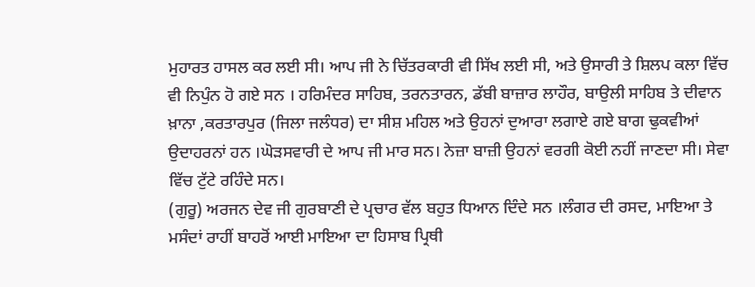ਮੁਹਾਰਤ ਹਾਸਲ ਕਰ ਲਈ ਸੀ। ਆਪ ਜੀ ਨੇ ਚਿੱਤਰਕਾਰੀ ਵੀ ਸਿੱਖ ਲਈ ਸੀ, ਅਤੇ ਉਸਾਰੀ ਤੇ ਸ਼ਿਲਪ ਕਲਾ ਵਿੱਚ ਵੀ ਨਿਪੁੰਨ ਹੋ ਗਏ ਸਨ । ਹਰਿਮੰਦਰ ਸਾਹਿਬ, ਤਰਨਤਾਰਨ, ਡੱਬੀ ਬਾਜ਼ਾਰ ਲਾਹੌਰ, ਬਾਉਲੀ ਸਾਹਿਬ ਤੇ ਦੀਵਾਨ ਖ਼ਾਨਾ ,ਕਰਤਾਰਪੁਰ (ਜਿਲਾ ਜਲੰਧਰ) ਦਾ ਸੀਸ਼ ਮਹਿਲ ਅਤੇ ਉਹਨਾਂ ਦੁਆਰਾ ਲਗਾਏ ਗਏ ਬਾਗ ਢੁਕਵੀਆਂ ਉਦਾਹਰਨਾਂ ਹਨ ।ਘੋੜਸਵਾਰੀ ਦੇ ਆਪ ਜੀ ਮਾਰ ਸਨ। ਨੇਜ਼ਾ ਬਾਜ਼ੀ ਉਹਨਾਂ ਵਰਗੀ ਕੋਈ ਨਹੀਂ ਜਾਣਦਾ ਸੀ। ਸੇਵਾ ਵਿੱਚ ਟੁੱਟੇ ਰਹਿੰਦੇ ਸਨ।
(ਗੁਰੂ) ਅਰਜਨ ਦੇਵ ਜੀ ਗੁਰਬਾਣੀ ਦੇ ਪ੍ਰਚਾਰ ਵੱਲ ਬਹੁਤ ਧਿਆਨ ਦਿੰਦੇ ਸਨ ।ਲੰਗਰ ਦੀ ਰਸਦ, ਮਾਇਆ ਤੇ ਮਸੰਦਾਂ ਰਾਹੀਂ ਬਾਹਰੋਂ ਆਈ ਮਾਇਆ ਦਾ ਹਿਸਾਬ ਪ੍ਰਿਥੀ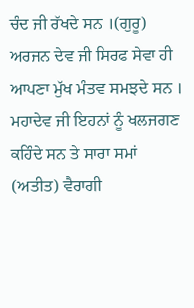ਚੰਦ ਜੀ ਰੱਖਦੇ ਸਨ ।(ਗੁਰੂ) ਅਰਜਨ ਦੇਵ ਜੀ ਸਿਰਫ ਸੇਵਾ ਹੀ ਆਪਣਾ ਮੁੱਖ ਮੰਤਵ ਸਮਝਦੇ ਸਨ । ਮਹਾਦੇਵ ਜੀ ਇਹਨਾਂ ਨੂੰ ਖਲਜਗਣ ਕਹਿੰਦੇ ਸਨ ਤੇ ਸਾਰਾ ਸਮਾਂ (ਅਤੀਤ) ਵੈਰਾਗੀ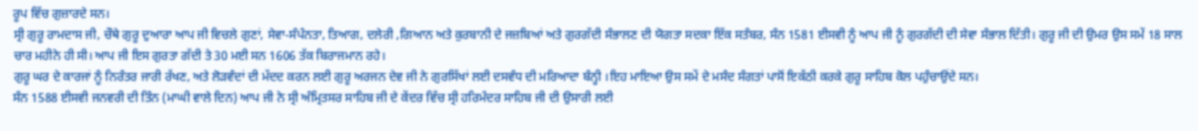ਰੂਪ ਵਿੱਚ ਗੁਜ਼ਾਰਦੇ ਸਨ।
ਸ੍ਰੀ ਗੁਰੂ ਰਾਮਦਾਸ ਜੀ, ਚੌਥੇ ਗੁਰੂ ਦੁਆਰਾ ਆਪ ਜੀ ਵਿਚਲੇ ਗੁਣਾਂ, ਸੇਵਾ-ਸੰਪੰਨਤਾ, ਤਿਆਗ, ਦਲੇਰੀ ,ਗਿਆਨ ਅਤੇ ਕੁਰਬਾਨੀ ਦੇ ਜਜ਼ਬਿਆਂ ਅਤੇ ਗੁਰਗੱਦੀ ਸੰਭਾਲਣ ਦੀ ਯੋਗਤਾ ਸਦਕਾ ਇੱਕ ਸਤੰਬਰ, ਸੰਨ 1581 ਈਸਵੀ ਨੂੰ ਆਪ ਜੀ ਨੂੰ ਗੁਰਗੱਦੀ ਦੀ ਸੇਵਾ ਸੰਭਾਲ ਦਿੱਤੀ। ਗੁਰੂ ਜੀ ਦੀ ਉਮਰ ਉਸ ਸਮੇਂ 18 ਸਾਲ ਚਾਰ ਮਹੀਨੇ ਹੀ ਸੀ। ਆਪ ਜੀ ਇਸ ਗੁਰਤਾ ਗੱਦੀ ਤੇ 30 ਮਈ ਸਨ 1606 ਤੱਕ ਬਿਰਾਜਮਾਨ ਰਹੇ।
ਗੁਰੂ ਘਰ ਦੇ ਕਾਰਜਾਂ ਨੂੰ ਨਿਰੰਤਰ ਜਾਰੀ ਰੱਖਣ, ਅਤੇ ਲੋੜਵੰਦਾਂ ਦੀ ਮੱਦਦ ਕਰਨ ਲਈ ਗੁਰੂ ਅਰਜਨ ਦੇਵ ਜੀ ਨੇ ਗੁਰਸਿੱਖਾਂ ਲਈ ਦਸਵੰਧ ਦੀ ਮਰਿਆਦਾ ਬੰਨ੍ਹੀ ।ਇਹ ਮਾਇਆ ਉਸ ਸਮੇਂ ਦੇ ਮਸੰਦ ਸੰਗਤਾਂ ਪਾਸੋਂ ਇਕੱਠੀ ਕਰਕੇ ਗੁਰੂ ਸਾਹਿਬ ਕੋਲ ਪਹੁੰਚਾਉਂਦੇ ਸਨ।
ਸੰਨ 1588 ਈਸਵੀ ਜਨਵਰੀ ਦੀ ਤਿੰਨ (ਮਾਘੀ ਵਾਲੇ ਦਿਨ) ਆਪ ਜੀ ਨੇ ਸ੍ਰੀ ਅੰਮ੍ਰਿਤਸਰ ਸਾਹਿਬ ਜੀ ਦੇ ਕੇਂਦਰ ਵਿੱਚ ਸ੍ਰੀ ਹਰਿਮੰਦਰ ਸਾਹਿਬ ਜੀ ਦੀ ਉਸਾਰੀ ਲਈ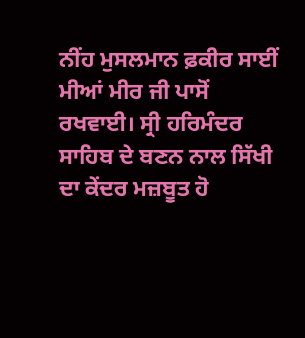ਨੀਂਹ ਮੁਸਲਮਾਨ ਫ਼ਕੀਰ ਸਾਈਂ ਮੀਆਂ ਮੀਰ ਜੀ ਪਾਸੋਂ ਰਖਵਾਈ। ਸ੍ਰੀ ਹਰਿਮੰਦਰ ਸਾਹਿਬ ਦੇ ਬਣਨ ਨਾਲ ਸਿੱਖੀ ਦਾ ਕੇਂਦਰ ਮਜ਼ਬੂਤ ਹੋ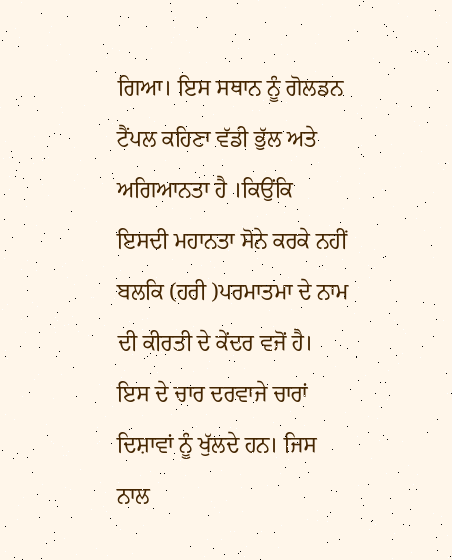ਗਿਆ। ਇਸ ਸਥਾਨ ਨੂੰ ਗੋਲਡਨ ਟੈਂਪਲ ਕਹਿਣਾ ਵੱਡੀ ਭੁੱਲ ਅਤੇ ਅਗਿਆਨਤਾ ਹੈ ।ਕਿਉਂਕਿ ਇਸਦੀ ਮਹਾਨਤਾ ਸੋਨੇ ਕਰਕੇ ਨਹੀਂ ਬਲਕਿ (ਹਰੀ )ਪਰਮਾਤਮਾ ਦੇ ਨਾਮ ਦੀ ਕੀਰਤੀ ਦੇ ਕੇਂਦਰ ਵਜੋਂ ਹੈ। ਇਸ ਦੇ ਚਾਰ ਦਰਵਾਜੇ ਚਾਰਾਂ ਦਿਸ਼ਾਵਾਂ ਨੂੰ ਖੁੱਲਦੇ ਹਨ। ਜਿਸ ਨਾਲ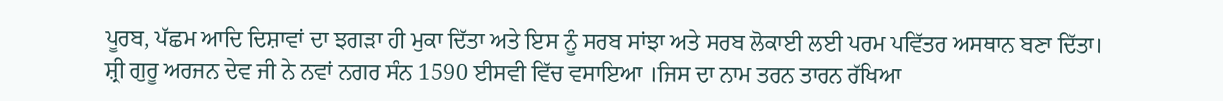ਪੂਰਬ, ਪੱਛਮ ਆਦਿ ਦਿਸ਼ਾਵਾਂ ਦਾ ਝਗੜਾ ਹੀ ਮੁਕਾ ਦਿੱਤਾ ਅਤੇ ਇਸ ਨੂੰ ਸਰਬ ਸਾਂਝਾ ਅਤੇ ਸਰਬ ਲੋਕਾਈ ਲਈ ਪਰਮ ਪਵਿੱਤਰ ਅਸਥਾਨ ਬਣਾ ਦਿੱਤਾ।
ਸ਼੍ਰੀ ਗੁਰੂ ਅਰਜਨ ਦੇਵ ਜੀ ਨੇ ਨਵਾਂ ਨਗਰ ਸੰਨ 1590 ਈਸਵੀ ਵਿੱਚ ਵਸਾਇਆ ।ਜਿਸ ਦਾ ਨਾਮ ਤਰਨ ਤਾਰਨ ਰੱਖਿਆ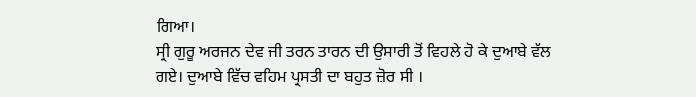ਗਿਆ।
ਸ੍ਰੀ ਗੁਰੂ ਅਰਜਨ ਦੇਵ ਜੀ ਤਰਨ ਤਾਰਨ ਦੀ ਉਸਾਰੀ ਤੋਂ ਵਿਹਲੇ ਹੋ ਕੇ ਦੁਆਬੇ ਵੱਲ ਗਏ। ਦੁਆਬੇ ਵਿੱਚ ਵਹਿਮ ਪ੍ਰਸਤੀ ਦਾ ਬਹੁਤ ਜ਼ੋਰ ਸੀ ।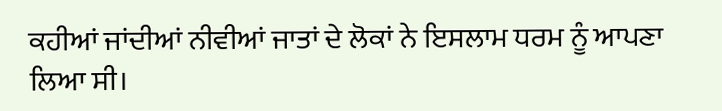ਕਹੀਆਂ ਜਾਂਦੀਆਂ ਨੀਵੀਆਂ ਜਾਤਾਂ ਦੇ ਲੋਕਾਂ ਨੇ ਇਸਲਾਮ ਧਰਮ ਨੂੰ ਆਪਣਾ ਲਿਆ ਸੀ।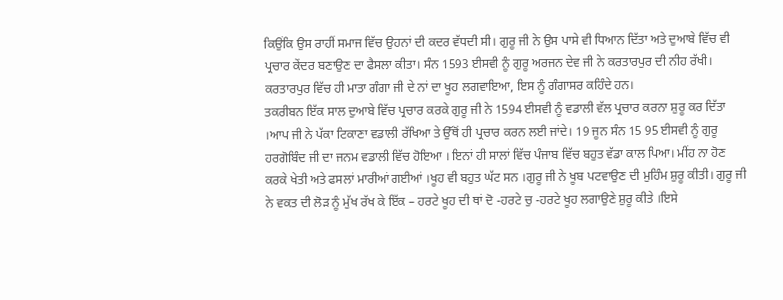ਕਿਉਂਕਿ ਉਸ ਰਾਹੀਂ ਸਮਾਜ ਵਿੱਚ ਉਹਨਾਂ ਦੀ ਕਦਰ ਵੱਧਦੀ ਸੀ। ਗੁਰੂ ਜੀ ਨੇ ਉਸ ਪਾਸੇ ਵੀ ਧਿਆਨ ਦਿੱਤਾ ਅਤੇ ਦੁਆਬੇ ਵਿੱਚ ਵੀ ਪ੍ਰਚਾਰ ਕੇਂਦਰ ਬਣਾਉਣ ਦਾ ਫੈਸਲਾ ਕੀਤਾ। ਸੰਨ 1593 ਈਸਵੀ ਨੂੰ ਗੁਰੂ ਅਰਜਨ ਦੇਵ ਜੀ ਨੇ ਕਰਤਾਰਪੁਰ ਦੀ ਨੀਹ ਰੱਖੀ। ਕਰਤਾਰਪੁਰ ਵਿੱਚ ਹੀ ਮਾਤਾ ਗੰਗਾ ਜੀ ਦੇ ਨਾਂ ਦਾ ਖੂਹ ਲਗਵਾਇਆ, ਇਸ ਨੂੰ ਗੰਗਾਸਰ ਕਹਿੰਦੇ ਹਨ।
ਤਕਰੀਬਨ ਇੱਕ ਸਾਲ ਦੁਆਬੇ ਵਿੱਚ ਪ੍ਰਚਾਰ ਕਰਕੇ ਗੁਰੂ ਜੀ ਨੇ 1594 ਈਸਵੀ ਨੂੰ ਵਡਾਲੀ ਵੱਲ ਪ੍ਰਚਾਰ ਕਰਨਾ ਸ਼ੁਰੂ ਕਰ ਦਿੱਤਾ ।ਆਪ ਜੀ ਨੇ ਪੱਕਾ ਟਿਕਾਣਾ ਵਡਾਲੀ ਰੱਖਿਆ ਤੇ ਉੱਥੋਂ ਹੀ ਪ੍ਰਚਾਰ ਕਰਨ ਲਈ ਜਾਂਦੇ। 19 ਜੂਨ ਸੰਨ 15 95 ਈਸਵੀ ਨੂੰ ਗੁਰੂ ਹਰਗੋਬਿੰਦ ਜੀ ਦਾ ਜਨਮ ਵਡਾਲੀ ਵਿੱਚ ਹੋਇਆ । ਇਨਾਂ ਹੀ ਸਾਲਾਂ ਵਿੱਚ ਪੰਜਾਬ ਵਿੱਚ ਬਹੁਤ ਵੱਡਾ ਕਾਲ ਪਿਆ। ਮੀਂਹ ਨਾ ਹੋਣ ਕਰਕੇ ਖੇਤੀ ਅਤੇ ਫਸਲਾਂ ਮਾਰੀਆਂ ਗਈਆਂ ।ਖੂਹ ਵੀ ਬਹੁਤ ਘੱਟ ਸਨ ।ਗੁਰੂ ਜੀ ਨੇ ਖੂਬ ਪਟਵਾਉਣ ਦੀ ਮੁਹਿੰਮ ਸ਼ੁਰੂ ਕੀਤੀ। ਗੁਰੂ ਜੀ ਨੇ ਵਕਤ ਦੀ ਲੋੜ ਨੂੰ ਮੁੱਖ ਰੱਖ ਕੇ ਇੱਕ – ਹਰਟੇ ਖੂਹ ਦੀ ਥਾਂ ਦੋ -ਹਰਟੇ ਚੁ -ਹਰਟੇ ਖੂਹ ਲਗਾਉਣੇ ਸ਼ੁਰੂ ਕੀਤੇ ।ਇਸੇ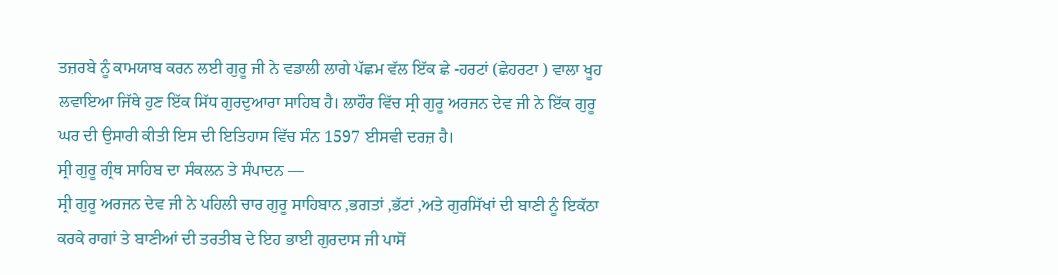ਤਜ਼ਰਬੇ ਨੂੰ ਕਾਮਯਾਬ ਕਰਨ ਲਈ ਗੁਰੂ ਜੀ ਨੇ ਵਡਾਲੀ ਲਾਗੇ ਪੱਛਮ ਵੱਲ ਇੱਕ ਛੇ -ਹਰਟਾਂ (ਛੇਹਰਟਾ ) ਵਾਲਾ ਖੂਹ ਲਵਾਇਆ ਜਿੱਥੇ ਹੁਣ ਇੱਕ ਸਿੱਧ ਗੁਰਦੁਆਰਾ ਸਾਹਿਬ ਹੈ। ਲਾਹੌਰ ਵਿੱਚ ਸ੍ਰੀ ਗੁਰੂ ਅਰਜਨ ਦੇਵ ਜੀ ਨੇ ਇੱਕ ਗੁਰੂ ਘਰ ਦੀ ਉਸਾਰੀ ਕੀਤੀ ਇਸ ਦੀ ਇਤਿਹਾਸ ਵਿੱਚ ਸੰਨ 1597 ਈਸਵੀ ਦਰਜ਼ ਹੈ।
ਸ੍ਰੀ ਗੁਰੂ ਗ੍ਰੰਥ ਸਾਹਿਬ ਦਾ ਸੰਕਲਨ ਤੇ ਸੰਪਾਦਨ —
ਸ੍ਰੀ ਗੁਰੂ ਅਰਜਨ ਦੇਵ ਜੀ ਨੇ ਪਹਿਲੀ ਚਾਰ ਗੁਰੂ ਸਾਹਿਬਾਨ ,ਭਗਤਾਂ ,ਭੱਟਾਂ ,ਅਤੇ ਗੁਰਸਿੱਖਾਂ ਦੀ ਬਾਣੀ ਨੂੰ ਇਕੱਠਾ ਕਰਕੇ ਰਾਗਾਂ ਤੇ ਬਾਣੀਆਂ ਦੀ ਤਰਤੀਬ ਦੇ ਇਹ ਭਾਈ ਗੁਰਦਾਸ ਜੀ ਪਾਸੋਂ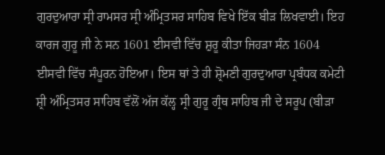ਗੁਰਦੁਆਰਾ ਸ੍ਰੀ ਰਾਮਸਰ ਸ੍ਰੀ ਅੰਮ੍ਰਿਤਸਰ ਸਾਹਿਬ ਵਿਖੇ ਇੱਕ ਬੀੜ ਲਿਖਵਾਈ। ਇਹ ਕਾਰਜ ਗੁਰੂ ਜੀ ਨੇ ਸਨ 1601 ਈਸਵੀ ਵਿੱਚ ਸ਼ੁਰੂ ਕੀਤਾ ਜਿਹੜਾ ਸੰਨ 1604 ਈਸਵੀ ਵਿੱਚ ਸੰਪੂਰਨ ਹੋਇਆ। ਇਸ ਥਾਂ ਤੇ ਹੀ ਸ਼੍ਰੋਮਣੀ ਗੁਰਦੁਆਰਾ ਪ੍ਰਬੰਧਕ ਕਮੇਟੀ ਸ਼੍ਰੀ ਅੰਮ੍ਰਿਤਸਰ ਸਾਹਿਬ ਵੱਲੋਂ ਅੱਜ ਕੱਲ੍ਹ ਸ੍ਰੀ ਗੁਰੂ ਗ੍ਰੰਥ ਸਾਹਿਬ ਜੀ ਦੇ ਸਰੂਪ (ਬੀੜਾ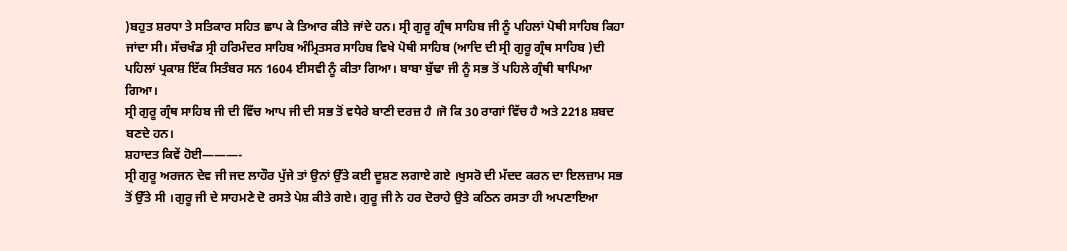)ਬਹੁਤ ਸ਼ਰਧਾ ਤੇ ਸਤਿਕਾਰ ਸਹਿਤ ਛਾਪ ਕੇ ਤਿਆਰ ਕੀਤੇ ਜਾਂਦੇ ਹਨ। ਸ੍ਰੀ ਗੁਰੂ ਗ੍ਰੰਥ ਸਾਹਿਬ ਜੀ ਨੂੰ ਪਹਿਲਾਂ ਪੋਥੀ ਸਾਹਿਬ ਕਿਹਾ ਜਾਂਦਾ ਸੀ। ਸੱਚਖੰਡ ਸ੍ਰੀ ਹਰਿਮੰਦਰ ਸਾਹਿਬ ਅੰਮ੍ਰਿਤਸਰ ਸਾਹਿਬ ਵਿਖੇ ਪੋਥੀ ਸਾਹਿਬ (ਆਦਿ ਦੀ ਸ੍ਰੀ ਗੁਰੂ ਗ੍ਰੰਥ ਸਾਹਿਬ )ਦੀ ਪਹਿਲਾਂ ਪ੍ਰਕਾਸ਼ ਇੱਕ ਸਿਤੰਬਰ ਸਨ 1604 ਈਸਵੀ ਨੂੰ ਕੀਤਾ ਗਿਆ। ਬਾਬਾ ਬੁੱਢਾ ਜੀ ਨੂੰ ਸਭ ਤੋਂ ਪਹਿਲੇ ਗ੍ਰੰਥੀ ਥਾਪਿਆ ਗਿਆ।
ਸ੍ਰੀ ਗੁਰੂ ਗ੍ਰੰਥ ਸਾਹਿਬ ਜੀ ਦੀ ਵਿੱਚ ਆਪ ਜੀ ਦੀ ਸਭ ਤੋਂ ਵਧੇਰੇ ਬਾਣੀ ਦਰਜ਼ ਹੈ ।ਜੋ ਕਿ 30 ਰਾਗਾਂ ਵਿੱਚ ਹੈ ਅਤੇ 2218 ਸ਼ਬਦ ਬਣਦੇ ਹਨ।
ਸ਼ਹਾਦਤ ਕਿਵੇਂ ਹੋਈ———-
ਸ੍ਰੀ ਗੁਰੂ ਅਰਜਨ ਦੇਵ ਜੀ ਜਦ ਲਾਹੌਰ ਪੁੱਜੇ ਤਾਂ ਉਨਾਂ ਉੱਤੇ ਕਈ ਦੂਸ਼ਣ ਲਗਾਏ ਗਏ ।ਖੁਸਰੋ ਦੀ ਮੱਦਦ ਕਰਨ ਦਾ ਇਲਜ਼ਾਮ ਸਭ ਤੋਂ ਉੱਤੇ ਸੀ ।ਗੁਰੂ ਜੀ ਦੇ ਸਾਹਮਣੇ ਦੋ ਰਸਤੇ ਪੇਸ਼ ਕੀਤੇ ਗਏ। ਗੁਰੂ ਜੀ ਨੇ ਹਰ ਦੋਰਾਹੇ ਉਤੇ ਕਠਿਨ ਰਸਤਾ ਹੀ ਅਪਣਾਇਆ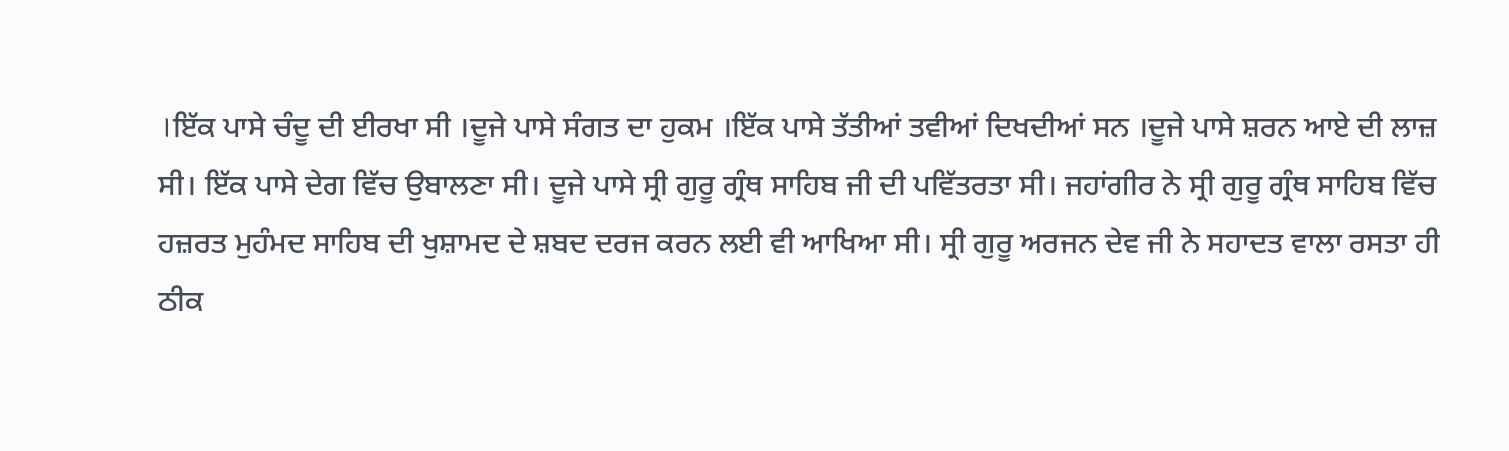।ਇੱਕ ਪਾਸੇ ਚੰਦੂ ਦੀ ਈਰਖਾ ਸੀ ।ਦੂਜੇ ਪਾਸੇ ਸੰਗਤ ਦਾ ਹੁਕਮ ।ਇੱਕ ਪਾਸੇ ਤੱਤੀਆਂ ਤਵੀਆਂ ਦਿਖਦੀਆਂ ਸਨ ।ਦੂਜੇ ਪਾਸੇ ਸ਼ਰਨ ਆਏ ਦੀ ਲਾਜ਼ ਸੀ। ਇੱਕ ਪਾਸੇ ਦੇਗ ਵਿੱਚ ਉਬਾਲਣਾ ਸੀ। ਦੂਜੇ ਪਾਸੇ ਸ੍ਰੀ ਗੁਰੂ ਗ੍ਰੰਥ ਸਾਹਿਬ ਜੀ ਦੀ ਪਵਿੱਤਰਤਾ ਸੀ। ਜਹਾਂਗੀਰ ਨੇ ਸ੍ਰੀ ਗੁਰੂ ਗ੍ਰੰਥ ਸਾਹਿਬ ਵਿੱਚ ਹਜ਼ਰਤ ਮੁਹੰਮਦ ਸਾਹਿਬ ਦੀ ਖੁਸ਼ਾਮਦ ਦੇ ਸ਼ਬਦ ਦਰਜ ਕਰਨ ਲਈ ਵੀ ਆਖਿਆ ਸੀ। ਸ੍ਰੀ ਗੁਰੂ ਅਰਜਨ ਦੇਵ ਜੀ ਨੇ ਸਹਾਦਤ ਵਾਲਾ ਰਸਤਾ ਹੀ ਠੀਕ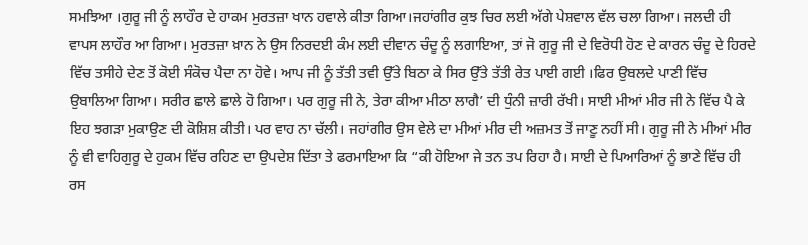ਸਮਝਿਆ ।ਗੁਰੂ ਜੀ ਨੂੰ ਲਾਹੌਰ ਦੇ ਹਾਕਮ ਮੁਰਤਜ਼ਾ ਖਾਨ ਹਵਾਲੇ ਕੀਤਾ ਗਿਆ।ਜਹਾਂਗੀਰ ਕੁਝ ਚਿਰ ਲਈ ਅੱਗੇ ਪੇਸ਼ਵਾਲ ਵੱਲ ਚਲਾ ਗਿਆ। ਜਲਦੀ ਹੀ ਵਾਪਸ ਲਾਹੌਰ ਆ ਗਿਆ। ਮੁਰਤਜ਼ਾ ਖ਼ਾਨ ਨੇ ਉਸ ਨਿਰਦਈ ਕੰਮ ਲਈ ਦੀਵਾਨ ਚੰਦੂ ਨੂੰ ਲਗਾਇਆ, ਤਾਂ ਜੋ ਗੁਰੂ ਜੀ ਦੇ ਵਿਰੋਧੀ ਹੋਣ ਦੇ ਕਾਰਨ ਚੰਦੂ ਦੇ ਹਿਰਦੇ ਵਿੱਚ ਤਸੀਹੇ ਦੇਣ ਤੋਂ ਕੋਈ ਸੰਕੋਚ ਪੈਦਾ ਨਾ ਹੋਵੇ। ਆਪ ਜੀ ਨੂੰ ਤੱਤੀ ਤਵੀ ਉੱਤੇ ਬਿਠਾ ਕੇ ਸਿਰ ਉੱਤੇ ਤੱਤੀ ਰੇਤ ਪਾਈ ਗਈ ।ਫਿਰ ਉਬਲਦੇ ਪਾਣੀ ਵਿੱਚ ਉਬਾਲਿਆ ਗਿਆ। ਸਰੀਰ ਛਾਲੇ ਛਾਲੇ ਹੋ ਗਿਆ। ਪਰ ਗੁਰੂ ਜੀ ਨੇ, ਤੇਰਾ ਕੀਆ ਮੀਠਾ ਲਾਗੈ’ ਦੀ ਧੁੰਨੀ ਜ਼ਾਰੀ ਰੱਖੀ। ਸਾਈ ਮੀਆਂ ਮੀਰ ਜੀ ਨੇ ਵਿੱਚ ਪੈ ਕੇ ਇਹ ਝਗੜਾ ਮੁਕਾਉਣ ਦੀ ਕੋਸ਼ਿਸ਼ ਕੀਤੀ। ਪਰ ਵਾਹ ਨਾ ਚੱਲੀ। ਜਹਾਂਗੀਰ ਉਸ ਵੇਲੇ ਦਾ ਮੀਆਂ ਮੀਰ ਦੀ ਅਜ਼ਮਤ ਤੋਂ ਜਾਣੂ ਨਹੀਂ ਸੀ। ਗੁਰੂ ਜੀ ਨੇ ਮੀਆਂ ਮੀਰ ਨੂੰ ਵੀ ਵਾਹਿਗੁਰੂ ਦੇ ਹੁਕਮ ਵਿੱਚ ਰਹਿਣ ਦਾ ਉਪਦੇਸ਼ ਦਿੱਤਾ ਤੇ ਫਰਮਾਇਆ ਕਿ “ਕੀ ਹੋਇਆ ਜੇ ਤਨ ਤਪ ਰਿਹਾ ਹੈ। ਸਾਈ ਦੇ ਪਿਆਰਿਆਂ ਨੂੰ ਭਾਣੇ ਵਿੱਚ ਹੀ ਰਸ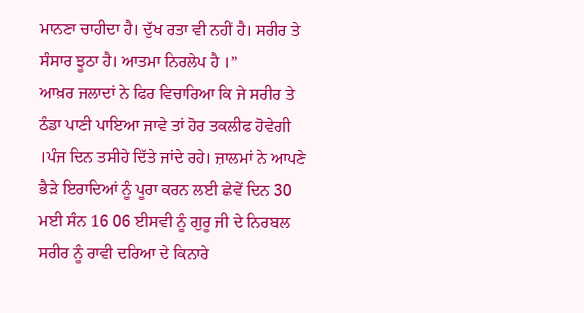ਮਾਨਣਾ ਚਾਹੀਦਾ ਹੈ। ਦੁੱਖ ਰਤਾ ਵੀ ਨਹੀਂ ਹੈ। ਸਰੀਰ ਤੇ ਸੰਸਾਰ ਝੂਠਾ ਹੈ। ਆਤਮਾ ਨਿਰਲੇਪ ਹੈ ।”
ਆਖ਼ਰ ਜਲਾਦਾਂ ਨੇ ਫਿਰ ਵਿਚਾਰਿਆ ਕਿ ਜੇ ਸਰੀਰ ਤੇ ਠੰਡਾ ਪਾਣੀ ਪਾਇਆ ਜਾਵੇ ਤਾਂ ਹੋਰ ਤਕਲੀਫ ਹੋਵੇਗੀ ।ਪੰਜ ਦਿਨ ਤਸੀਹੇ ਦਿੱਤੇ ਜਾਂਦੇ ਰਹੇ। ਜ਼ਾਲਮਾਂ ਨੇ ਆਪਣੇ ਭੈੜੇ ਇਰਾਦਿਆਂ ਨੂੰ ਪੂਰਾ ਕਰਨ ਲਈ ਛੇਵੇਂ ਦਿਨ 30 ਮਈ ਸੰਨ 16 06 ਈਸਵੀ ਨੂੰ ਗੁਰੂ ਜੀ ਦੇ ਨਿਰਬਲ ਸਰੀਰ ਨੂੰ ਰਾਵੀ ਦਰਿਆ ਦੇ ਕਿਨਾਰੇ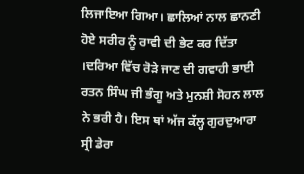ਲਿਜਾਇਆ ਗਿਆ। ਛਾਲਿਆਂ ਨਾਲ ਛਾਨਣੀ ਹੋਏ ਸਰੀਰ ਨੂੰ ਰਾਵੀ ਦੀ ਭੇਟ ਕਰ ਦਿੱਤਾ ।ਦਰਿਆ ਵਿੱਚ ਰੋੜੇ ਜਾਣ ਦੀ ਗਵਾਹੀ ਭਾਈ ਰਤਨ ਸਿੰਘ ਜੀ ਭੰਗੂ ਅਤੇ ਮੁਨਸ਼ੀ ਸੋਹਨ ਲਾਲ ਨੇ ਭਰੀ ਹੈ। ਇਸ ਥਾਂ ਅੱਜ ਕੱਲ੍ਹ ਗੁਰਦੁਆਰਾ ਸ੍ਰੀ ਡੇਰਾ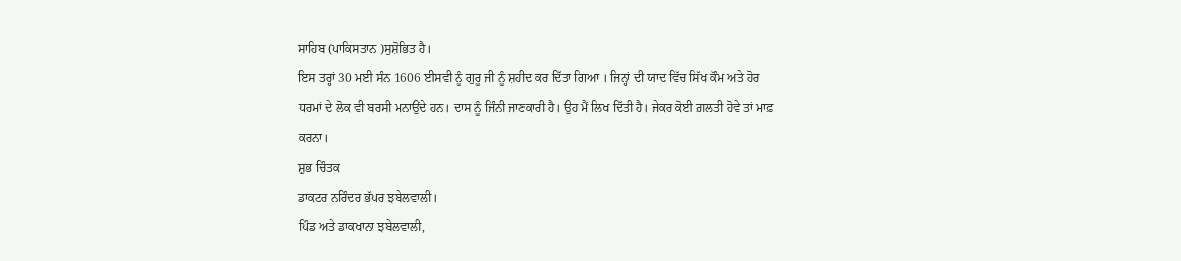ਸਾਹਿਬ (ਪਾਕਿਸਤਾਨ )ਸੁਸ਼ੋਭਿਤ ਹੈ।
ਇਸ ਤਰ੍ਹਾਂ 30 ਮਈ ਸੰਨ 1606 ਈਸਵੀ ਨੂੰ ਗੁਰੂ ਜੀ ਨੂੰ ਸ਼ਹੀਦ ਕਰ ਦਿੱਤਾ ਗਿਆ । ਜਿਨ੍ਹਾਂ ਦੀ ਯਾਦ ਵਿੱਚ ਸਿੱਖ ਕੌਮ ਅਤੇ ਹੋਰ ਧਰਮਾਂ ਦੇ ਲੋਕ ਵੀ ਬਰਸੀ ਮਨਾਉਂਦੇ ਹਨ। ਦਾਸ ਨੂੰ ਜਿੰਨੀ ਜਾਣਕਾਰੀ ਹੈ। ਉਹ ਮੈਂ ਲਿਖ ਦਿੱਤੀ ਹੈ। ਜੇਕਰ ਕੋਈ ਗ਼ਲਤੀ ਹੋਵੇ ਤਾਂ ਮਾਫ਼ ਕਰਨਾ।
ਸ਼ੁਭ ਚਿੰਤਕ
ਡਾਕਟਰ ਨਰਿੰਦਰ ਭੱਪਰ ਝਬੇਲਵਾਲੀ।
ਪਿੰਡ ਅਤੇ ਡਾਕਖਾਨਾ ਝਬੇਲਵਾਲੀ,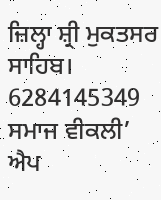ਜ਼ਿਲ੍ਹਾ ਸ਼੍ਰੀ ਮੁਕਤਸਰ ਸਾਹਿਬ।
6284145349
ਸਮਾਜ ਵੀਕਲੀ’ ਐਪ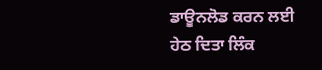ਡਾਊਨਲੋਡ ਕਰਨ ਲਈ ਹੇਠ ਦਿਤਾ ਲਿੰਕ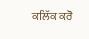ਕਲਿੱਕ ਕਰੋ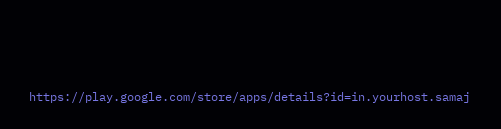https://play.google.com/store/apps/details?id=in.yourhost.samaj